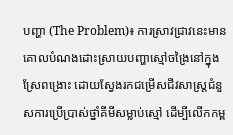បញ្ហា (The Problem)៖ ការស្រាវជ្រាវនេះមានគោលបំណងដោះស្រាយបញ្ហាស្មៅចង្រៃនៅក្នុងស្រែពង្រោះ ដោយស្វែងរកជម្រើសជីវសាស្រ្តជំនួសការប្រើប្រាស់ថ្នាំគីមីសម្លាប់ស្មៅ ដើម្បីលើកកម្ព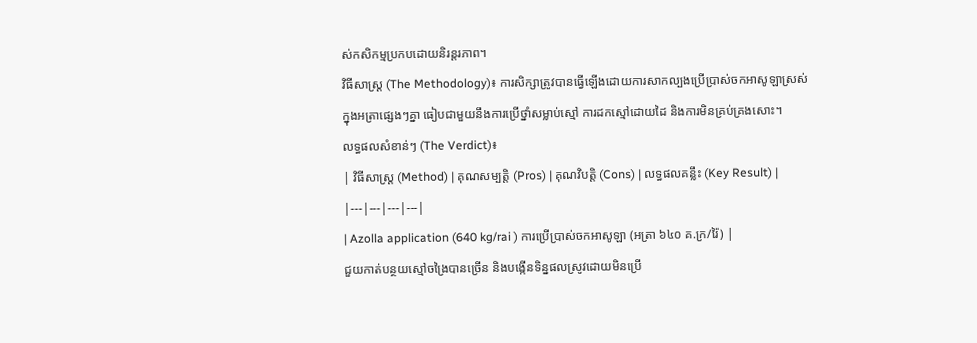ស់កសិកម្មប្រកបដោយនិរន្តរភាព។
វិធីសាស្ត្រ (The Methodology)៖ ការសិក្សាត្រូវបានធ្វើឡើងដោយការសាកល្បងប្រើប្រាស់ចកអាសូឡាស្រស់ក្នុងអត្រាផ្សេងៗគ្នា ធៀបជាមួយនឹងការប្រើថ្នាំសម្លាប់ស្មៅ ការដកស្មៅដោយដៃ និងការមិនគ្រប់គ្រងសោះ។
លទ្ធផលសំខាន់ៗ (The Verdict)៖
| វិធីសាស្ត្រ (Method) | គុណសម្បត្តិ (Pros) | គុណវិបត្តិ (Cons) | លទ្ធផលគន្លឹះ (Key Result) |
|---|---|---|---|
| Azolla application (640 kg/rai ) ការប្រើប្រាស់ចកអាសូឡា (អត្រា ៦៤០ គ.ក្រ/រ៉ៃ) |
ជួយកាត់បន្ថយស្មៅចង្រៃបានច្រើន និងបង្កើនទិន្នផលស្រូវដោយមិនប្រើ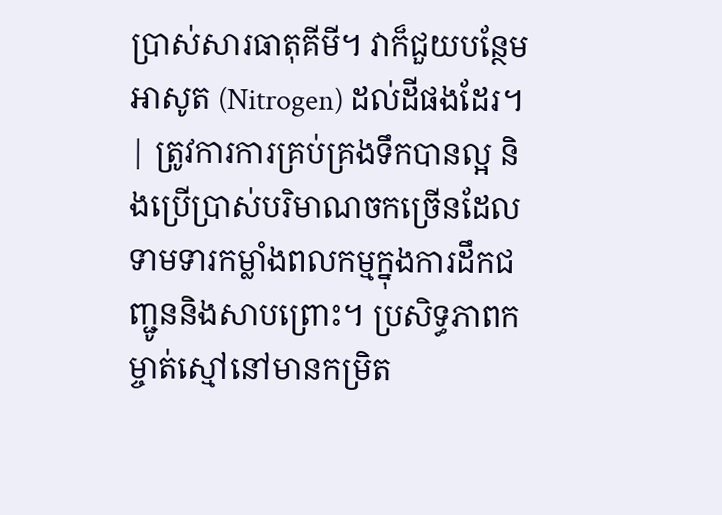ប្រាស់សារធាតុគីមី។ វាក៏ជួយបន្ថែមអាសូត (Nitrogen) ដល់ដីផងដែរ។ | ត្រូវការការគ្រប់គ្រងទឹកបានល្អ និងប្រើប្រាស់បរិមាណចកច្រើនដែលទាមទារកម្លាំងពលកម្មក្នុងការដឹកជញ្ជូននិងសាបព្រោះ។ ប្រសិទ្ធភាពកម្ចាត់ស្មៅនៅមានកម្រិត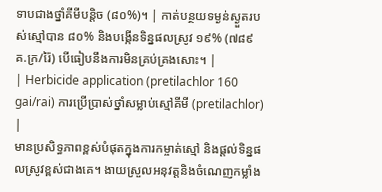ទាបជាងថ្នាំគីមីបន្តិច (៨០%)។ | កាត់បន្ថយទម្ងន់ស្ងួតរបស់ស្មៅបាន ៨០% និងបង្កើនទិន្នផលស្រូវ ១៩% (៧៨៩ គ.ក្រ/រ៉ៃ) បើធៀបនឹងការមិនគ្រប់គ្រងសោះ។ |
| Herbicide application (pretilachlor 160 gai/rai) ការប្រើប្រាស់ថ្នាំសម្លាប់ស្មៅគីមី (pretilachlor) |
មានប្រសិទ្ធភាពខ្ពស់បំផុតក្នុងការកម្ចាត់ស្មៅ និងផ្តល់ទិន្នផលស្រូវខ្ពស់ជាងគេ។ ងាយស្រួលអនុវត្តនិងចំណេញកម្លាំង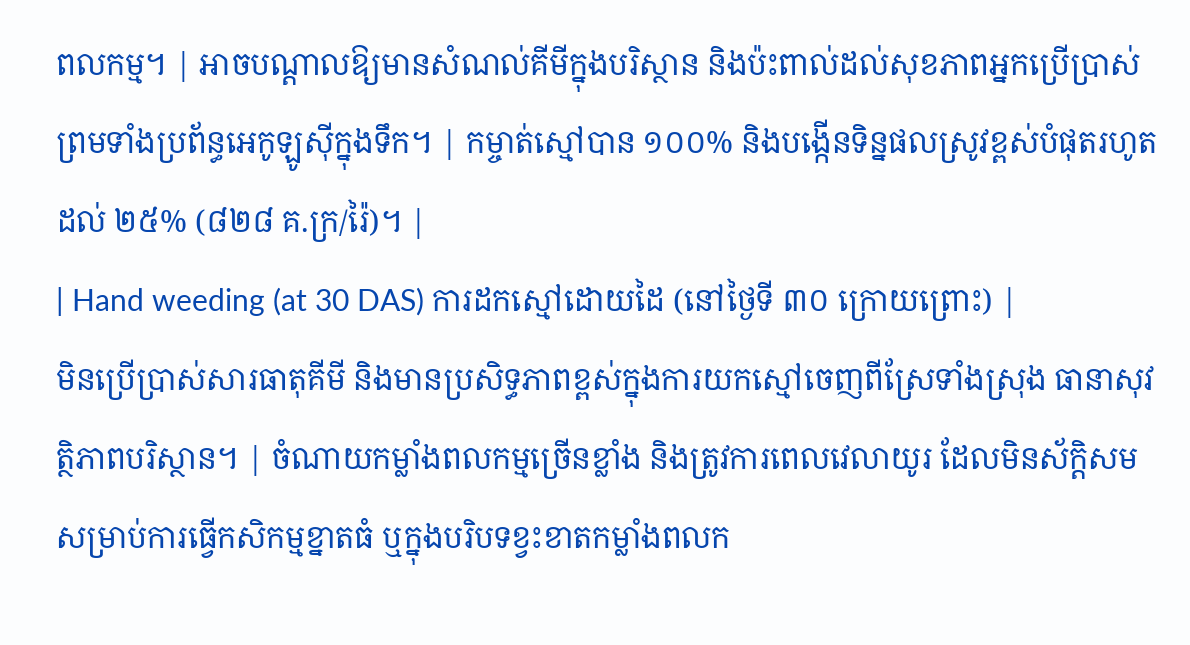ពលកម្ម។ | អាចបណ្តាលឱ្យមានសំណល់គីមីក្នុងបរិស្ថាន និងប៉ះពាល់ដល់សុខភាពអ្នកប្រើប្រាស់ ព្រមទាំងប្រព័ន្ធអេកូឡូស៊ីក្នុងទឹក។ | កម្ចាត់ស្មៅបាន ១០០% និងបង្កើនទិន្នផលស្រូវខ្ពស់បំផុតរហូតដល់ ២៥% (៨២៨ គ.ក្រ/រ៉ៃ)។ |
| Hand weeding (at 30 DAS) ការដកស្មៅដោយដៃ (នៅថ្ងៃទី ៣០ ក្រោយព្រោះ) |
មិនប្រើប្រាស់សារធាតុគីមី និងមានប្រសិទ្ធភាពខ្ពស់ក្នុងការយកស្មៅចេញពីស្រែទាំងស្រុង ធានាសុវត្ថិភាពបរិស្ថាន។ | ចំណាយកម្លាំងពលកម្មច្រើនខ្លាំង និងត្រូវការពេលវេលាយូរ ដែលមិនស័ក្តិសមសម្រាប់ការធ្វើកសិកម្មខ្នាតធំ ឬក្នុងបរិបទខ្វះខាតកម្លាំងពលក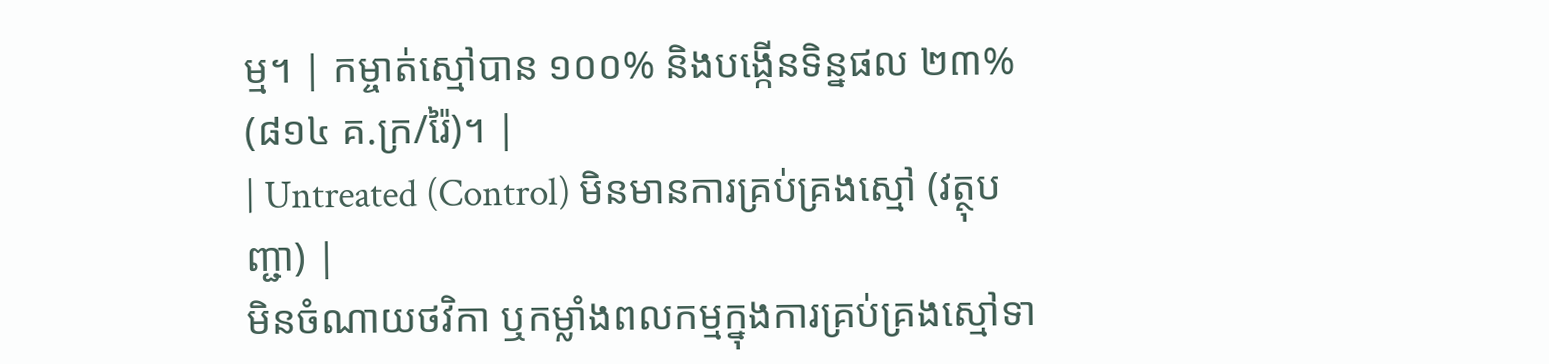ម្ម។ | កម្ចាត់ស្មៅបាន ១០០% និងបង្កើនទិន្នផល ២៣% (៨១៤ គ.ក្រ/រ៉ៃ)។ |
| Untreated (Control) មិនមានការគ្រប់គ្រងស្មៅ (វត្ថុបញ្ជា) |
មិនចំណាយថវិកា ឬកម្លាំងពលកម្មក្នុងការគ្រប់គ្រងស្មៅទា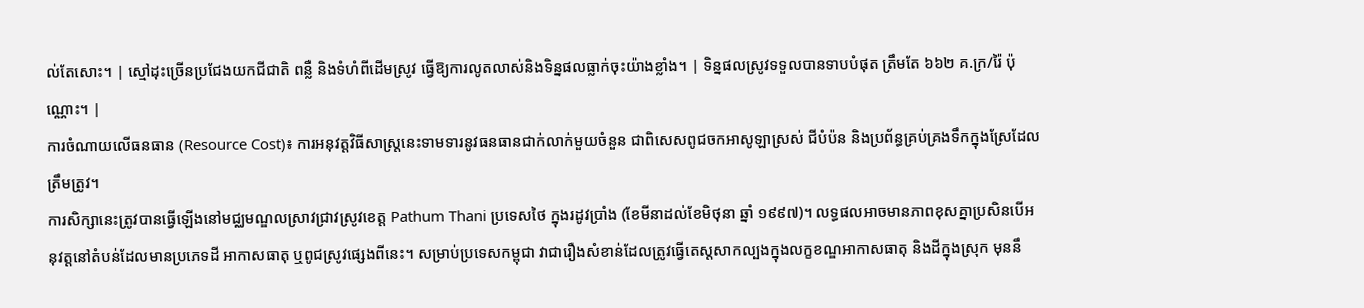ល់តែសោះ។ | ស្មៅដុះច្រើនប្រជែងយកជីជាតិ ពន្លឺ និងទំហំពីដើមស្រូវ ធ្វើឱ្យការលូតលាស់និងទិន្នផលធ្លាក់ចុះយ៉ាងខ្លាំង។ | ទិន្នផលស្រូវទទួលបានទាបបំផុត ត្រឹមតែ ៦៦២ គ.ក្រ/រ៉ៃ ប៉ុណ្ណោះ។ |
ការចំណាយលើធនធាន (Resource Cost)៖ ការអនុវត្តវិធីសាស្រ្តនេះទាមទារនូវធនធានជាក់លាក់មួយចំនួន ជាពិសេសពូជចកអាសូឡាស្រស់ ជីបំប៉ន និងប្រព័ន្ធគ្រប់គ្រងទឹកក្នុងស្រែដែលត្រឹមត្រូវ។
ការសិក្សានេះត្រូវបានធ្វើឡើងនៅមជ្ឈមណ្ឌលស្រាវជ្រាវស្រូវខេត្ត Pathum Thani ប្រទេសថៃ ក្នុងរដូវប្រាំង (ខែមីនាដល់ខែមិថុនា ឆ្នាំ ១៩៩៧)។ លទ្ធផលអាចមានភាពខុសគ្នាប្រសិនបើអនុវត្តនៅតំបន់ដែលមានប្រភេទដី អាកាសធាតុ ឬពូជស្រូវផ្សេងពីនេះ។ សម្រាប់ប្រទេសកម្ពុជា វាជារឿងសំខាន់ដែលត្រូវធ្វើតេស្តសាកល្បងក្នុងលក្ខខណ្ឌអាកាសធាតុ និងដីក្នុងស្រុក មុននឹ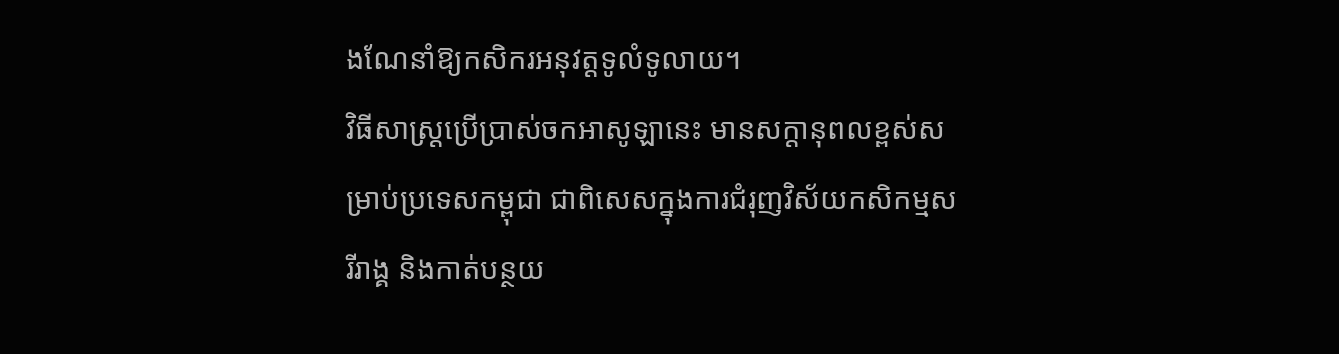ងណែនាំឱ្យកសិករអនុវត្តទូលំទូលាយ។
វិធីសាស្រ្តប្រើប្រាស់ចកអាសូឡានេះ មានសក្តានុពលខ្ពស់សម្រាប់ប្រទេសកម្ពុជា ជាពិសេសក្នុងការជំរុញវិស័យកសិកម្មសរីរាង្គ និងកាត់បន្ថយ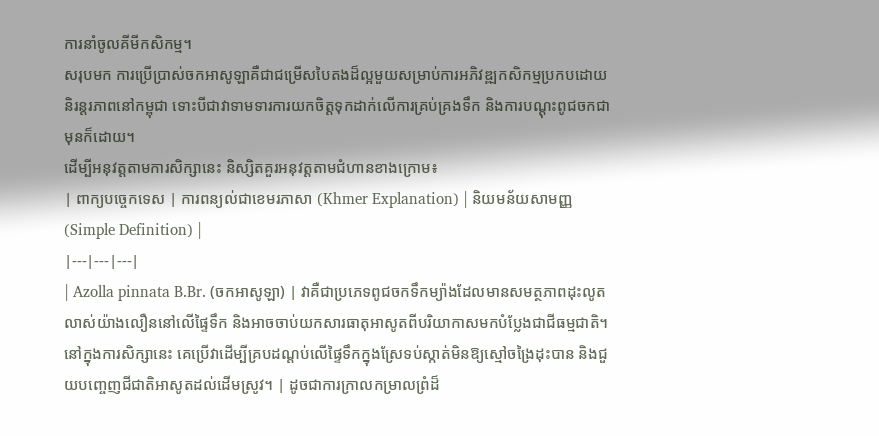ការនាំចូលគីមីកសិកម្ម។
សរុបមក ការប្រើប្រាស់ចកអាសូឡាគឺជាជម្រើសបៃតងដ៏ល្អមួយសម្រាប់ការអភិវឌ្ឍកសិកម្មប្រកបដោយនិរន្តរភាពនៅកម្ពុជា ទោះបីជាវាទាមទារការយកចិត្តទុកដាក់លើការគ្រប់គ្រងទឹក និងការបណ្តុះពូជចកជាមុនក៏ដោយ។
ដើម្បីអនុវត្តតាមការសិក្សានេះ និស្សិតគួរអនុវត្តតាមជំហានខាងក្រោម៖
| ពាក្យបច្ចេកទេស | ការពន្យល់ជាខេមរភាសា (Khmer Explanation) | និយមន័យសាមញ្ញ (Simple Definition) |
|---|---|---|
| Azolla pinnata B.Br. (ចកអាសូឡា) | វាគឺជាប្រភេទពូជចកទឹកម្យ៉ាងដែលមានសមត្ថភាពដុះលូតលាស់យ៉ាងលឿននៅលើផ្ទៃទឹក និងអាចចាប់យកសារធាតុអាសូតពីបរិយាកាសមកបំប្លែងជាជីធម្មជាតិ។ នៅក្នុងការសិក្សានេះ គេប្រើវាដើម្បីគ្របដណ្តប់លើផ្ទៃទឹកក្នុងស្រែទប់ស្កាត់មិនឱ្យស្មៅចង្រៃដុះបាន និងជួយបញ្ចេញជីជាតិអាសូតដល់ដើមស្រូវ។ | ដូចជាការក្រាលកម្រាលព្រំដ៏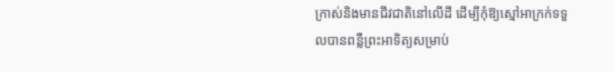ក្រាស់និងមានជីវជាតិនៅលើដី ដើម្បីកុំឱ្យស្មៅអាក្រក់ទទួលបានពន្លឺព្រះអាទិត្យសម្រាប់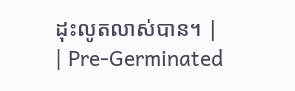ដុះលូតលាស់បាន។ |
| Pre-Germinated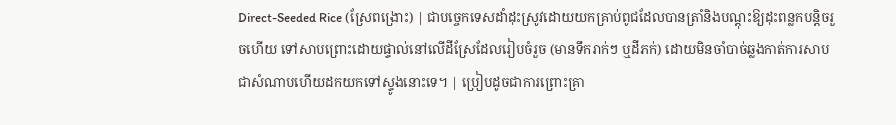Direct-Seeded Rice (ស្រែពង្រោះ) | ជាបច្ចេកទេសដាំដុះស្រូវដោយយកគ្រាប់ពូជដែលបានត្រាំនិងបណ្តុះឱ្យដុះពន្លកបន្តិចរួចហើយ ទៅសាបព្រោះដោយផ្ទាល់នៅលើដីស្រែដែលរៀបចំរួច (មានទឹករាក់ៗ ឬដីភក់) ដោយមិនចាំបាច់ឆ្លងកាត់ការសាបជាសំណាបហើយដកយកទៅស្ទូងនោះទេ។ | ប្រៀបដូចជាការព្រោះគ្រា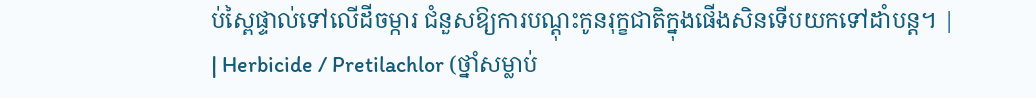ប់ស្ពៃផ្ទាល់ទៅលើដីចម្ការ ជំនួសឱ្យការបណ្តុះកូនរុក្ខជាតិក្នុងផើងសិនទើបយកទៅដាំបន្ត។ |
| Herbicide / Pretilachlor (ថ្នាំសម្លាប់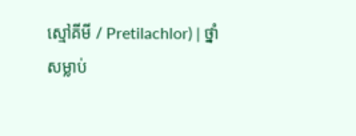ស្មៅគីមី / Pretilachlor) | ថ្នាំសម្លាប់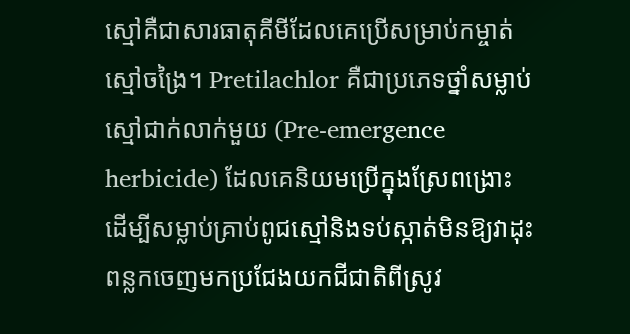ស្មៅគឺជាសារធាតុគីមីដែលគេប្រើសម្រាប់កម្ចាត់ស្មៅចង្រៃ។ Pretilachlor គឺជាប្រភេទថ្នាំសម្លាប់ស្មៅជាក់លាក់មួយ (Pre-emergence herbicide) ដែលគេនិយមប្រើក្នុងស្រែពង្រោះ ដើម្បីសម្លាប់គ្រាប់ពូជស្មៅនិងទប់ស្កាត់មិនឱ្យវាដុះពន្លកចេញមកប្រជែងយកជីជាតិពីស្រូវ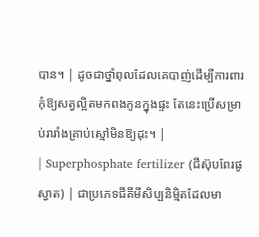បាន។ | ដូចជាថ្នាំពុលដែលគេបាញ់ដើម្បីការពារកុំឱ្យសត្វល្អិតមកពងកូនក្នុងផ្ទះ តែនេះប្រើសម្រាប់រារាំងគ្រាប់ស្មៅមិនឱ្យដុះ។ |
| Superphosphate fertilizer (ជីស៊ុបពែរផូស្វាត) | ជាប្រភេទជីគីមីសិប្បនិម្មិតដែលមា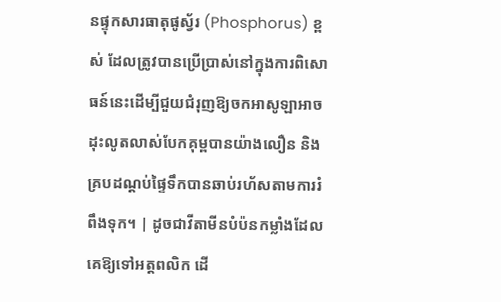នផ្ទុកសារធាតុផូស្វ័រ (Phosphorus) ខ្ពស់ ដែលត្រូវបានប្រើប្រាស់នៅក្នុងការពិសោធន៍នេះដើម្បីជួយជំរុញឱ្យចកអាសូឡាអាចដុះលូតលាស់បែកគុម្ពបានយ៉ាងលឿន និងគ្របដណ្តប់ផ្ទៃទឹកបានឆាប់រហ័សតាមការរំពឹងទុក។ | ដូចជាវីតាមីនបំប៉នកម្លាំងដែលគេឱ្យទៅអត្តពលិក ដើ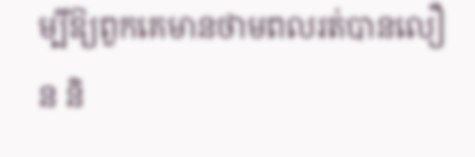ម្បីឱ្យពួកគេមានថាមពលរត់បានលឿន និ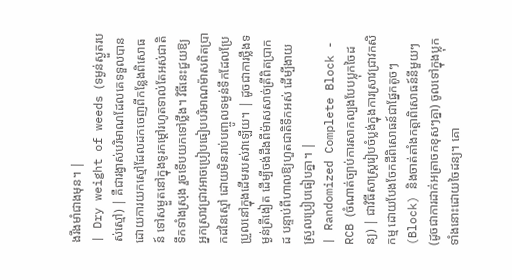ងរឹងមាំជាងមុន។ |
| Dry weight of weeds (ទម្ងន់ស្ងួតរបស់ស្មៅ) | គឺជារង្វាស់បរិមាណដែលគេទទួលបានដោយការយកស្មៅដែលដកចេញពីកន្លែងពិសោធន៍ ទៅសម្ងួតនៅក្នុងទូរកម្តៅរហូតទាល់តែអស់ជាតិទឹកទាំងស្រុង រួចទើបយកទៅថ្លឹង។ វិធីនេះជួយឱ្យអ្នកស្រាវជ្រាវអាចប្រៀបធៀបបរិមាណម៉ាសពិតប្រាកដនៃស្មៅ ដោយមិនរាប់បញ្ចូលទម្ងន់ទឹកដែលប្រែប្រួលនៅក្នុងដើមរបស់វាឡើយ។ | ដូចជាការថ្លឹងទម្ងន់ត្រីងៀត ដើម្បីចង់ដឹងពីម៉ាសសាច់ត្រីពិតប្រាកដ បន្ទាប់ពីហាលឱ្យហួតជាតិទឹកអស់ ដើម្បីងាយស្រួលប្រៀបធៀបគ្នា។ |
| Randomized Complete Block - RCB (ចំណាត់ច្បាប់ការសាកល្បងបែបប្លុកចៃដន្យ) | ជាវិធីសាស្រ្តរៀបចំប្លង់ក្នុងការស្រាវជ្រាវកសិកម្ម ដោយបែងចែកដីពិសោធន៍ជាផ្នែកតូចៗ (Block) និងចាត់តាំងកត្តាពិសោធន៍នីមួយៗ (ដូចជាការដាក់អត្រាចកខុសៗគ្នា) ចូលទៅក្នុងប្លុកទាំងនោះដោយចៃដន្យ។ គោ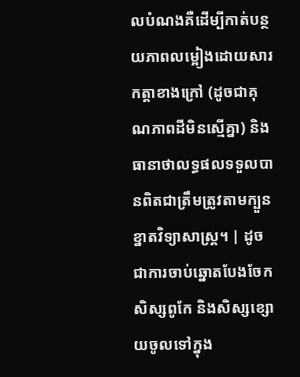លបំណងគឺដើម្បីកាត់បន្ថយភាពលម្អៀងដោយសារកត្តាខាងក្រៅ (ដូចជាគុណភាពដីមិនស្មើគ្នា) និងធានាថាលទ្ធផលទទួលបានពិតជាត្រឹមត្រូវតាមក្បួនខ្នាតវិទ្យាសាស្ត្រ។ | ដូចជាការចាប់ឆ្នោតបែងចែកសិស្សពូកែ និងសិស្សខ្សោយចូលទៅក្នុង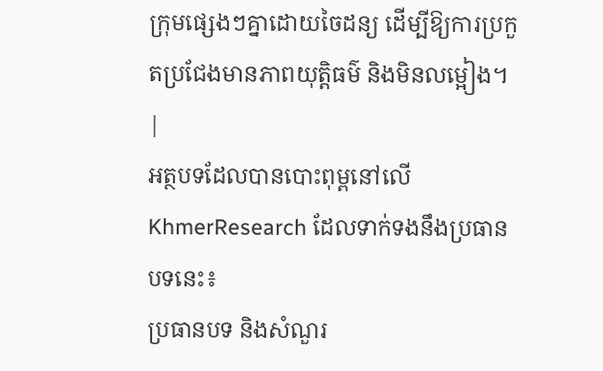ក្រុមផ្សេងៗគ្នាដោយចៃដន្យ ដើម្បីឱ្យការប្រកួតប្រជែងមានភាពយុត្តិធម៌ និងមិនលម្អៀង។ |
អត្ថបទដែលបានបោះពុម្ពនៅលើ KhmerResearch ដែលទាក់ទងនឹងប្រធានបទនេះ៖
ប្រធានបទ និងសំណួរ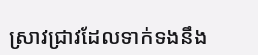ស្រាវជ្រាវដែលទាក់ទងនឹង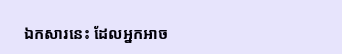ឯកសារនេះ ដែលអ្នកអាច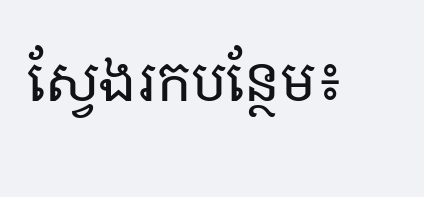ស្វែងរកបន្ថែម៖